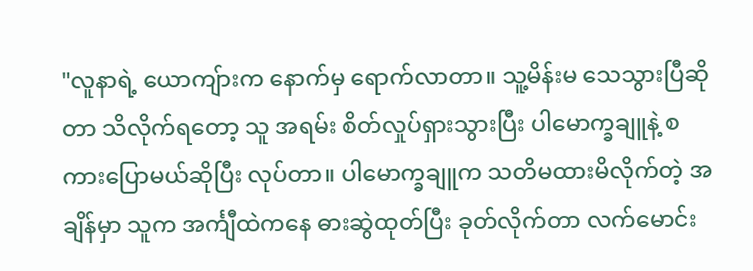"လူနာရဲ့ ယောကျ်ားက နောက်မှ ရောက်လာတာ။ သူ့မိန်းမ သေသွားပြီဆိုတာ သိလိုက်ရတော့ သူ အရမ်း စိတ်လှုပ်ရှားသွားပြီး ပါမောက္ခချူနဲ့ စကားပြောမယ်ဆိုပြီး လုပ်တာ။ ပါမောက္ခချူက သတိမထားမိလိုက်တဲ့ အချိန်မှာ သူက အင်္ကျီထဲကနေ ဓားဆွဲထုတ်ပြီး ခုတ်လိုက်တာ လက်မောင်း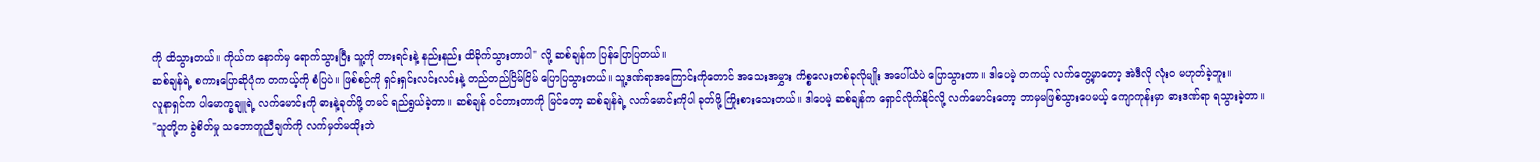ကို ထိသွားတယ်။ ကိုယ်က နောက်မှ ရောက်သွားပြီး သူ့ကို တားရင်းနဲ့ နည်းနည်း ထိခိုက်သွားတာပါ" လို့ ဆစ်ချန်က ပြန်ပြောပြတယ်။
ဆစ်ချန်ရဲ့ စကားပြောဆိုပုံက တကယ့်ကို စံပြပဲ။ ဖြစ်စဉ်ကို ရှင်းရှင်းလင်းလင်းနဲ့ တည်တည်ငြိမ်ငြိမ် ပြောပြသွားတယ်။ သူ့ဒဏ်ရာအကြောင်းကိုတောင် အသေးအမွှား ကိစ္စလေးတစ်ခုလိုမျိုး အပေါ်ယံပဲ ပြောသွားတာ။ ဒါပေမဲ့ တကယ့် လက်တွေ့မှာတော့ အဲဒီလို လုံးဝ မဟုတ်ခဲ့ဘူး။
လူနာရှင်က ပါမောက္ခချူရဲ့ လက်မောင်းကို ဓားနဲ့ခုတ်ဖို့ တမင် ရည်ရွယ်ခဲ့တာ။ ဆစ်ချန် ဝင်တားတာကို မြင်တော့ ဆစ်ချန်ရဲ့ လက်မောင်းကိုပါ ခုတ်ဖို့ ကြိုးစားသေးတယ်။ ဒါပေမဲ့ ဆစ်ချန်က ရှောင်လိုက်နိုင်လို့ လက်မောင်းတော့ ဘာမှမဖြစ်သွားပေမယ့် ကျောကုန်းမှာ ဓားဒဏ်ရာ ရသွားခဲ့တာ။
"သူတို့က ခွဲစိတ်မှု သဘောတူညီချက်ကို လက်မှတ်မထိုးဘဲ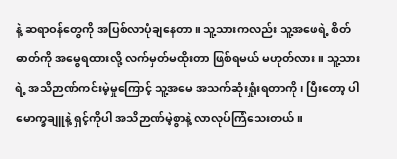နဲ့ ဆရာဝန်တွေကို အပြစ်လာပုံချနေတာ။ သူ့သားကလည်း သူ့အဖေရဲ့ စိတ်ဓာတ်ကို အမွေရထားလို့ လက်မှတ်မထိုးတာ ဖြစ်ရမယ် မဟုတ်လား။ သူ့သားရဲ့ အသိဉာဏ်ကင်းမဲ့မှုကြောင့် သူ့အမေ အသက်ဆုံးရှုံးရတာကို၊ ပြီးတော့ ပါမောက္ခချူနဲ့ ရှင့်ကိုပါ အသိဉာဏ်မဲ့စွာနဲ့ လာလုပ်ကြံသေးတယ်။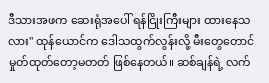ဒီသားအဖက ဆေးရုံအပေါ် ရန်ငြိုးကြီးများ ထားနေသလား" ထုန်ယောင်က ဒေါသထွက်လွန်းလို့ မီးတွေတောင် မှုတ်ထုတ်တော့မတတ် ဖြစ်နေတယ်။ ဆစ်ချန်ရဲ့ လက်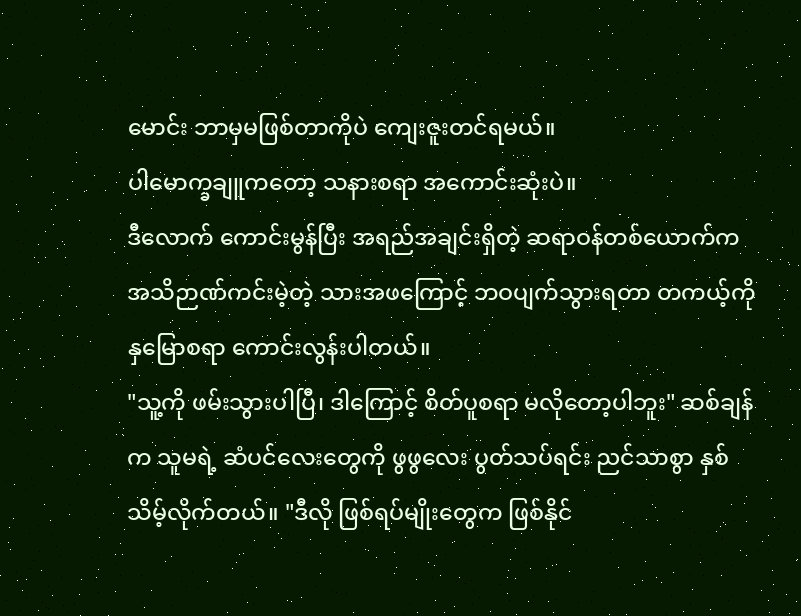မောင်း ဘာမှမဖြစ်တာကိုပဲ ကျေးဇူးတင်ရမယ်။
ပါမောက္ခချူကတော့ သနားစရာ အကောင်းဆုံးပဲ။
ဒီလောက် ကောင်းမွန်ပြီး အရည်အချင်းရှိတဲ့ ဆရာဝန်တစ်ယောက်က အသိဉာဏ်ကင်းမဲ့တဲ့ သားအဖကြောင့် ဘဝပျက်သွားရတာ တကယ့်ကို နှမြောစရာ ကောင်းလွန်းပါတယ်။
"သူ့ကို ဖမ်းသွားပါပြီ၊ ဒါကြောင့် စိတ်ပူစရာ မလိုတော့ပါဘူး" ဆစ်ချန်က သူမရဲ့ ဆံပင်လေးတွေကို ဖွဖွလေး ပွတ်သပ်ရင်း ညင်သာစွာ နှစ်သိမ့်လိုက်တယ်။ "ဒီလို ဖြစ်ရပ်မျိုးတွေက ဖြစ်နိုင်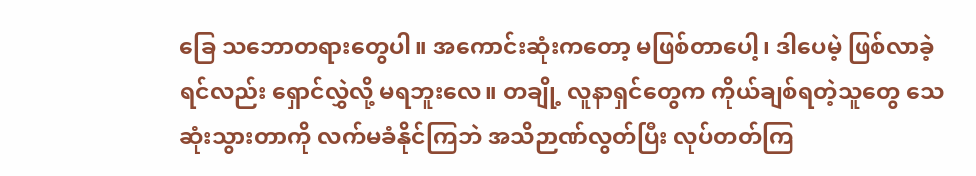ခြေ သဘောတရားတွေပါ။ အကောင်းဆုံးကတော့ မဖြစ်တာပေါ့၊ ဒါပေမဲ့ ဖြစ်လာခဲ့ရင်လည်း ရှောင်လွှဲလို့ မရဘူးလေ။ တချို့ လူနာရှင်တွေက ကိုယ်ချစ်ရတဲ့သူတွေ သေဆုံးသွားတာကို လက်မခံနိုင်ကြဘဲ အသိဉာဏ်လွတ်ပြီး လုပ်တတ်ကြ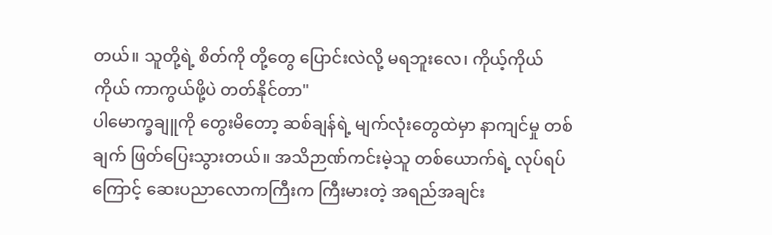တယ်။ သူတို့ရဲ့ စိတ်ကို တို့တွေ ပြောင်းလဲလို့ မရဘူးလေ၊ ကိုယ့်ကိုယ်ကိုယ် ကာကွယ်ဖို့ပဲ တတ်နိုင်တာ"
ပါမောက္ခချူကို တွေးမိတော့ ဆစ်ချန်ရဲ့ မျက်လုံးတွေထဲမှာ နာကျင်မှု တစ်ချက် ဖြတ်ပြေးသွားတယ်။ အသိဉာဏ်ကင်းမဲ့သူ တစ်ယောက်ရဲ့ လုပ်ရပ်ကြောင့် ဆေးပညာလောကကြီးက ကြီးမားတဲ့ အရည်အချင်း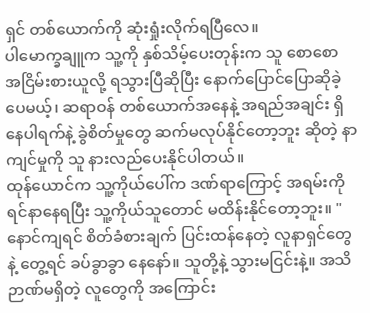ရှင် တစ်ယောက်ကို ဆုံးရှုံးလိုက်ရပြီလေ။
ပါမောက္ခချူက သူ့ကို နှစ်သိမ့်ပေးတုန်းက သူ စောစော အငြိမ်းစားယူလို့ ရသွားပြီဆိုပြီး နောက်ပြောင်ပြောဆိုခဲ့ပေမယ့်၊ ဆရာဝန် တစ်ယောက်အနေနဲ့ အရည်အချင်း ရှိနေပါရက်နဲ့ ခွဲစိတ်မှုတွေ ဆက်မလုပ်နိုင်တော့ဘူး ဆိုတဲ့ နာကျင်မှုကို သူ နားလည်ပေးနိုင်ပါတယ်။
ထုန်ယောင်က သူ့ကိုယ်ပေါ်က ဒဏ်ရာကြောင့် အရမ်းကို ရင်နာနေရပြီး သူ့ကိုယ်သူတောင် မထိန်းနိုင်တော့ဘူး။ "နောင်ကျရင် စိတ်ခံစားချက် ပြင်းထန်နေတဲ့ လူနာရှင်တွေနဲ့ တွေ့ရင် ခပ်ခွာခွာ နေနော်။ သူတို့နဲ့ သွားမငြင်းနဲ့။ အသိဉာဏ်မရှိတဲ့ လူတွေကို အကြောင်း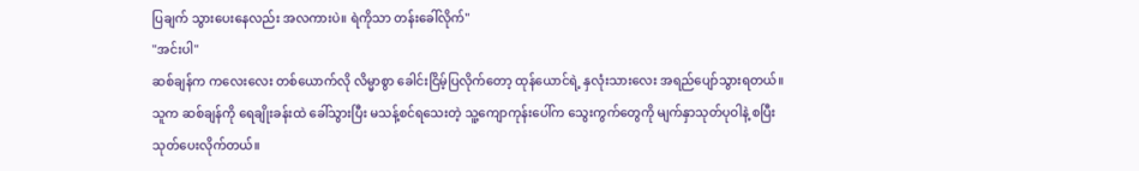ပြချက် သွားပေးနေလည်း အလကားပဲ။ ရဲကိုသာ တန်းခေါ်လိုက်"
"အင်းပါ"
ဆစ်ချန်က ကလေးလေး တစ်ယောက်လို လိမ္မာစွာ ခေါင်းငြိမ့်ပြလိုက်တော့ ထုန်ယောင်ရဲ့ နှလုံးသားလေး အရည်ပျော်သွားရတယ်။ သူက ဆစ်ချန်ကို ရေချိုးခန်းထဲ ခေါ်သွားပြီး မသန့်စင်ရသေးတဲ့ သူ့ကျောကုန်းပေါ်က သွေးကွက်တွေကို မျက်နှာသုတ်ပုဝါနဲ့ စပြီး သုတ်ပေးလိုက်တယ်။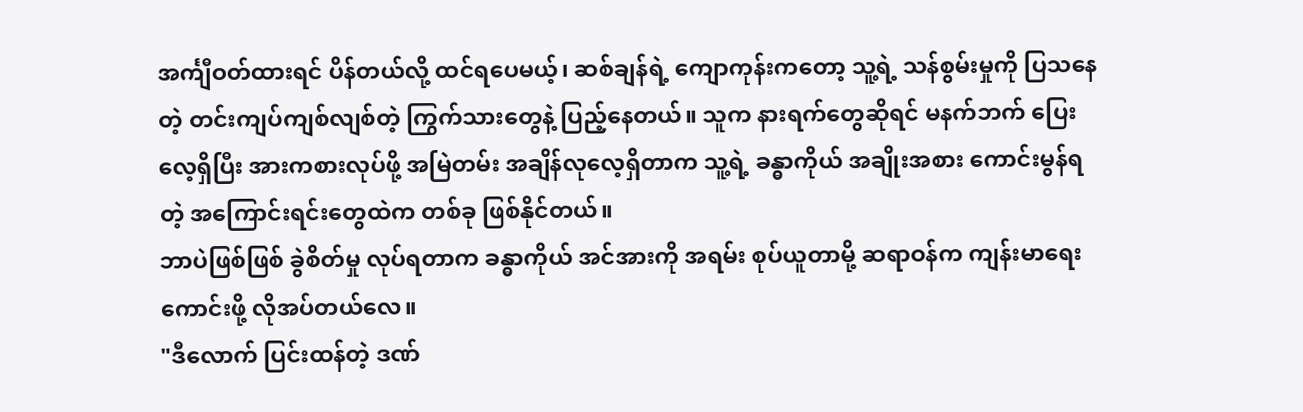အင်္ကျီဝတ်ထားရင် ပိန်တယ်လို့ ထင်ရပေမယ့်၊ ဆစ်ချန်ရဲ့ ကျောကုန်းကတော့ သူ့ရဲ့ သန်စွမ်းမှုကို ပြသနေတဲ့ တင်းကျပ်ကျစ်လျစ်တဲ့ ကြွက်သားတွေနဲ့ ပြည့်နေတယ်။ သူက နားရက်တွေဆိုရင် မနက်ဘက် ပြေးလေ့ရှိပြီး အားကစားလုပ်ဖို့ အမြဲတမ်း အချိန်လုလေ့ရှိတာက သူ့ရဲ့ ခန္ဓာကိုယ် အချိုးအစား ကောင်းမွန်ရတဲ့ အကြောင်းရင်းတွေထဲက တစ်ခု ဖြစ်နိုင်တယ်။
ဘာပဲဖြစ်ဖြစ် ခွဲစိတ်မှု လုပ်ရတာက ခန္ဓာကိုယ် အင်အားကို အရမ်း စုပ်ယူတာမို့ ဆရာဝန်က ကျန်းမာရေး ကောင်းဖို့ လိုအပ်တယ်လေ။
"ဒီလောက် ပြင်းထန်တဲ့ ဒဏ်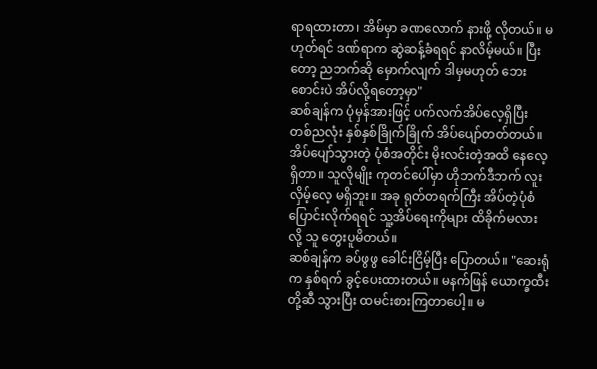ရာရထားတာ၊ အိမ်မှာ ခဏလောက် နားဖို့ လိုတယ်။ မဟုတ်ရင် ဒဏ်ရာက ဆွဲဆန့်ခံရရင် နာလိမ့်မယ်။ ပြီးတော့ ညဘက်ဆို မှောက်လျက် ဒါမှမဟုတ် ဘေးစောင်းပဲ အိပ်လို့ရတော့မှာ"
ဆစ်ချန်က ပုံမှန်အားဖြင့် ပက်လက်အိပ်လေ့ရှိပြီး တစ်ညလုံး နှစ်နှစ်ခြိုက်ခြိုက် အိပ်ပျော်တတ်တယ်။ အိပ်ပျော်သွားတဲ့ ပုံစံအတိုင်း မိုးလင်းတဲ့အထိ နေလေ့ရှိတာ။ သူလိုမျိုး ကုတင်ပေါ်မှာ ဟိုဘက်ဒီဘက် လူးလှိမ့်လေ့ မရှိဘူး။ အခု ရုတ်တရက်ကြီး အိပ်တဲ့ပုံစံ ပြောင်းလိုက်ရရင် သူ့အိပ်ရေးကိုများ ထိခိုက်မလားလို့ သူ တွေးပူမိတယ်။
ဆစ်ချန်က ခပ်ဖွဖွ ခေါင်းငြိမ့်ပြီး ပြောတယ်။ "ဆေးရုံက နှစ်ရက် ခွင့်ပေးထားတယ်။ မနက်ဖြန် ယောက္ခထီးတို့ဆီ သွားပြီး ထမင်းစားကြတာပေါ့။ မ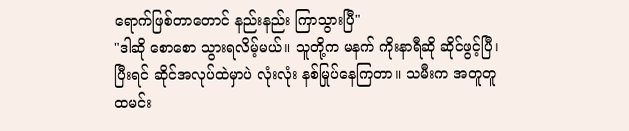ရောက်ဖြစ်တာတောင် နည်းနည်း ကြာသွားပြီ"
"ဒါဆို စောစော သွားရလိမ့်မယ်။ သူတို့က မနက် ကိုးနာရီဆို ဆိုင်ဖွင့်ပြီ၊ ပြီးရင် ဆိုင်အလုပ်ထဲမှာပဲ လုံးလုံး နစ်မြုပ်နေကြတာ။ သမီးက အတူတူ ထမင်း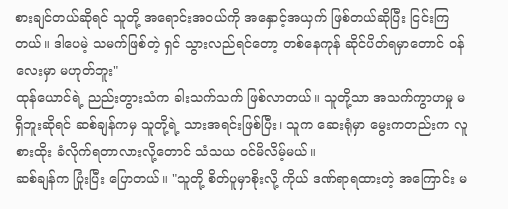စားချင်တယ်ဆိုရင် သူတို့ အရောင်းအဝယ်ကို အနှောင့်အယှက် ဖြစ်တယ်ဆိုပြီး ငြင်းကြတယ်။ ဒါပေမဲ့ သမက်ဖြစ်တဲ့ ရှင် သွားလည်ရင်တော့ တစ်နေကုန် ဆိုင်ပိတ်ရမှာတောင် ဝန်လေးမှာ မဟုတ်ဘူး"
ထုန်ယောင်ရဲ့ ညည်းတွားသံက ခါးသက်သက် ဖြစ်လာတယ်။ သူတို့သာ အသက်ကွာဟမှု မရှိဘူးဆိုရင် ဆစ်ချန်ကမှ သူတို့ရဲ့ သားအရင်းဖြစ်ပြီး၊ သူက ဆေးရုံမှာ မွေးကတည်းက လူစားထိုး ခံလိုက်ရတာလားလို့တောင် သံသယ ဝင်မိလိမ့်မယ်။
ဆစ်ချန်က ပြုံးပြီး ပြောတယ်။ "သူတို့ စိတ်ပူမှာစိုးလို့ ကိုယ် ဒဏ်ရာရထားတဲ့ အကြောင်း မ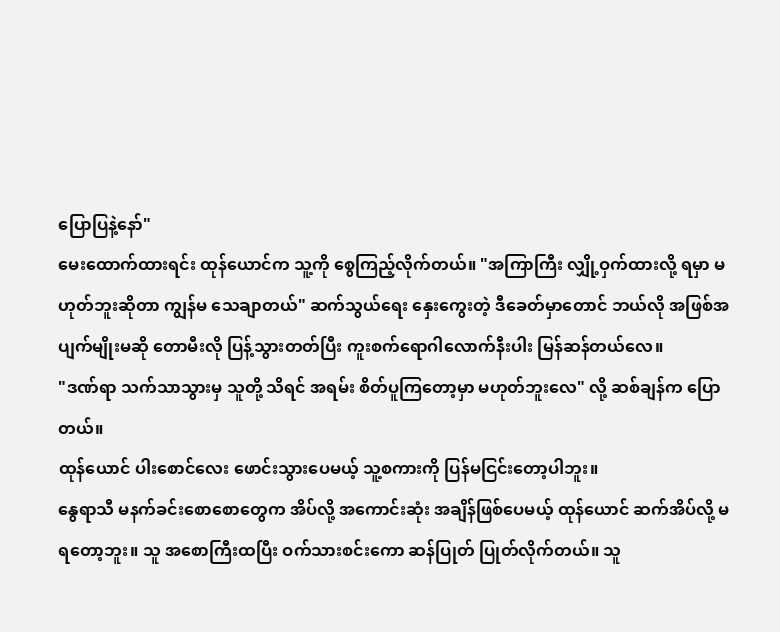ပြောပြနဲ့နော်"
မေးထောက်ထားရင်း ထုန်ယောင်က သူ့ကို စွေကြည့်လိုက်တယ်။ "အကြာကြီး လျှို့ဝှက်ထားလို့ ရမှာ မဟုတ်ဘူးဆိုတာ ကျွန်မ သေချာတယ်" ဆက်သွယ်ရေး နှေးကွေးတဲ့ ဒီခေတ်မှာတောင် ဘယ်လို အဖြစ်အပျက်မျိုးမဆို တောမီးလို ပြန့်သွားတတ်ပြီး ကူးစက်ရောဂါလောက်နီးပါး မြန်ဆန်တယ်လေ။
"ဒဏ်ရာ သက်သာသွားမှ သူတို့ သိရင် အရမ်း စိတ်ပူကြတော့မှာ မဟုတ်ဘူးလေ" လို့ ဆစ်ချန်က ပြောတယ်။
ထုန်ယောင် ပါးစောင်လေး ဖောင်းသွားပေမယ့် သူ့စကားကို ပြန်မငြင်းတော့ပါဘူး။
နွေရာသီ မနက်ခင်းစောစောတွေက အိပ်လို့ အကောင်းဆုံး အချိန်ဖြစ်ပေမယ့် ထုန်ယောင် ဆက်အိပ်လို့ မရတော့ဘူး။ သူ အစောကြီးထပြီး ဝက်သားစင်းကော ဆန်ပြုတ် ပြုတ်လိုက်တယ်။ သူ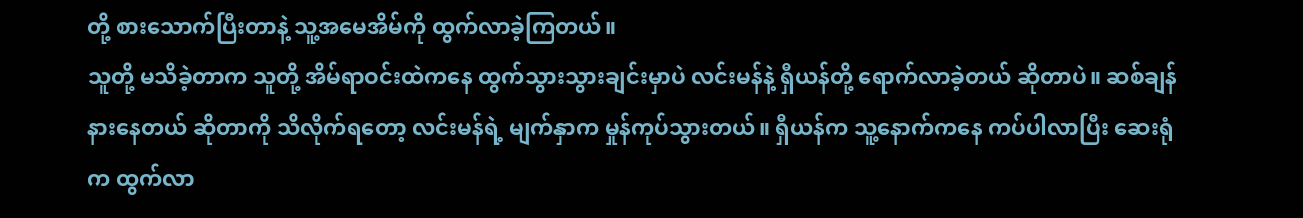တို့ စားသောက်ပြီးတာနဲ့ သူ့အမေအိမ်ကို ထွက်လာခဲ့ကြတယ်။
သူတို့ မသိခဲ့တာက သူတို့ အိမ်ရာဝင်းထဲကနေ ထွက်သွားသွားချင်းမှာပဲ လင်းမန်နဲ့ ရှီယန်တို့ ရောက်လာခဲ့တယ် ဆိုတာပဲ။ ဆစ်ချန် နားနေတယ် ဆိုတာကို သိလိုက်ရတော့ လင်းမန်ရဲ့ မျက်နှာက မှုန်ကုပ်သွားတယ်။ ရှီယန်က သူ့နောက်ကနေ ကပ်ပါလာပြီး ဆေးရုံက ထွက်လာ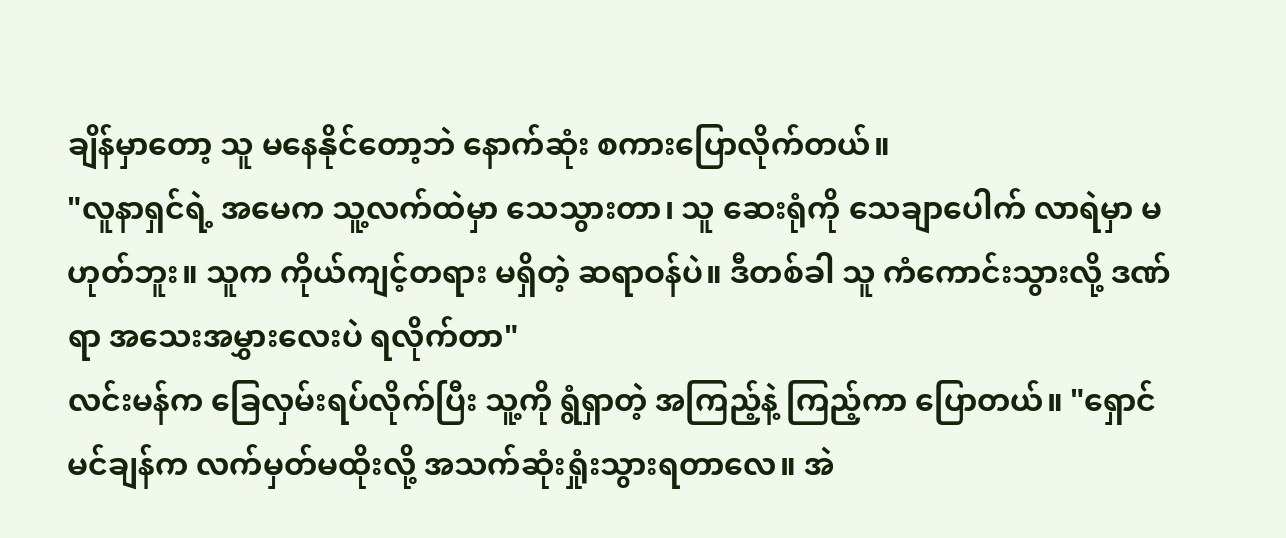ချိန်မှာတော့ သူ မနေနိုင်တော့ဘဲ နောက်ဆုံး စကားပြောလိုက်တယ်။
"လူနာရှင်ရဲ့ အမေက သူ့လက်ထဲမှာ သေသွားတာ၊ သူ ဆေးရုံကို သေချာပေါက် လာရဲမှာ မဟုတ်ဘူး။ သူက ကိုယ်ကျင့်တရား မရှိတဲ့ ဆရာဝန်ပဲ။ ဒီတစ်ခါ သူ ကံကောင်းသွားလို့ ဒဏ်ရာ အသေးအမွှားလေးပဲ ရလိုက်တာ"
လင်းမန်က ခြေလှမ်းရပ်လိုက်ပြီး သူ့ကို ရွံရှာတဲ့ အကြည့်နဲ့ ကြည့်ကာ ပြောတယ်။ "ရှောင်မင်ချန်က လက်မှတ်မထိုးလို့ အသက်ဆုံးရှုံးသွားရတာလေ။ အဲ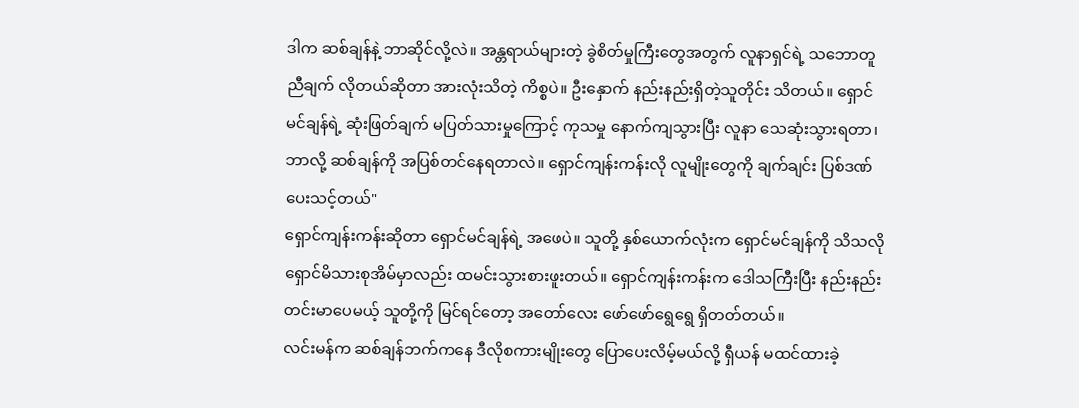ဒါက ဆစ်ချန်နဲ့ ဘာဆိုင်လို့လဲ။ အန္တရာယ်များတဲ့ ခွဲစိတ်မှုကြီးတွေအတွက် လူနာရှင်ရဲ့ သဘောတူညီချက် လိုတယ်ဆိုတာ အားလုံးသိတဲ့ ကိစ္စပဲ။ ဦးနှောက် နည်းနည်းရှိတဲ့သူတိုင်း သိတယ်။ ရှောင်မင်ချန်ရဲ့ ဆုံးဖြတ်ချက် မပြတ်သားမှုကြောင့် ကုသမှု နောက်ကျသွားပြီး လူနာ သေဆုံးသွားရတာ၊ ဘာလို့ ဆစ်ချန်ကို အပြစ်တင်နေရတာလဲ။ ရှောင်ကျန်းကန်းလို လူမျိုးတွေကို ချက်ချင်း ပြစ်ဒဏ်ပေးသင့်တယ်"
ရှောင်ကျန်းကန်းဆိုတာ ရှောင်မင်ချန်ရဲ့ အဖေပဲ။ သူတို့ နှစ်ယောက်လုံးက ရှောင်မင်ချန်ကို သိသလို ရှောင်မိသားစုအိမ်မှာလည်း ထမင်းသွားစားဖူးတယ်။ ရှောင်ကျန်းကန်းက ဒေါသကြီးပြီး နည်းနည်း တင်းမာပေမယ့် သူတို့ကို မြင်ရင်တော့ အတော်လေး ဖော်ဖော်ရွေရွေ ရှိတတ်တယ်။
လင်းမန်က ဆစ်ချန်ဘက်ကနေ ဒီလိုစကားမျိုးတွေ ပြောပေးလိမ့်မယ်လို့ ရှီယန် မထင်ထားခဲ့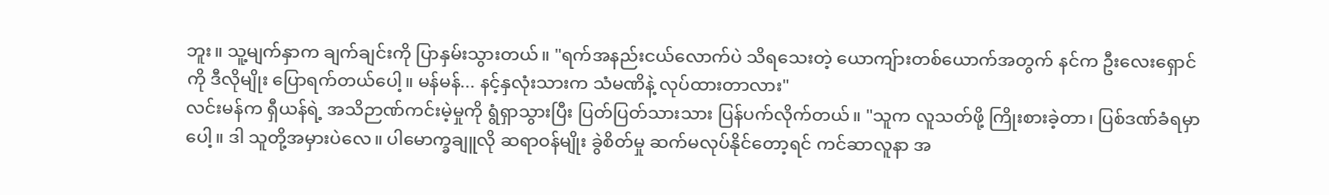ဘူး။ သူ့မျက်နှာက ချက်ချင်းကို ပြာနှမ်းသွားတယ်။ "ရက်အနည်းငယ်လောက်ပဲ သိရသေးတဲ့ ယောကျ်ားတစ်ယောက်အတွက် နင်က ဦးလေးရှောင်ကို ဒီလိုမျိုး ပြောရက်တယ်ပေါ့။ မန်မန်... နင့်နှလုံးသားက သံမဏိနဲ့ လုပ်ထားတာလား"
လင်းမန်က ရှီယန်ရဲ့ အသိဉာဏ်ကင်းမဲ့မှုကို ရွံရှာသွားပြီး ပြတ်ပြတ်သားသား ပြန်ပက်လိုက်တယ်။ "သူက လူသတ်ဖို့ ကြိုးစားခဲ့တာ၊ ပြစ်ဒဏ်ခံရမှာပေါ့။ ဒါ သူတို့အမှားပဲလေ။ ပါမောက္ခချူလို ဆရာဝန်မျိုး ခွဲစိတ်မှု ဆက်မလုပ်နိုင်တော့ရင် ကင်ဆာလူနာ အ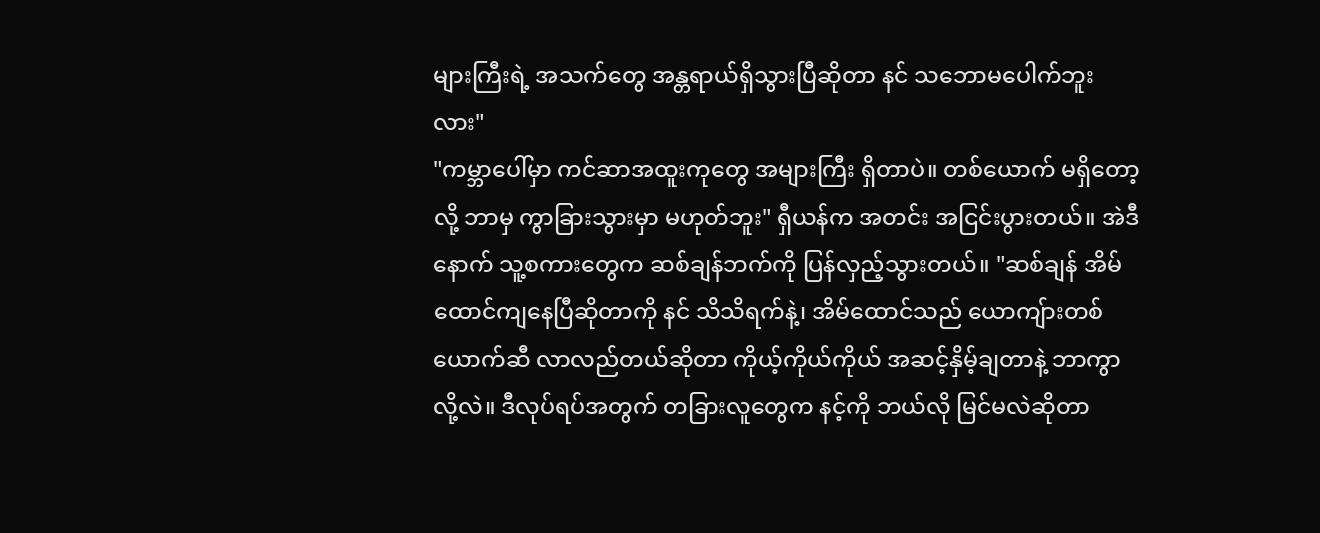များကြီးရဲ့ အသက်တွေ အန္တရာယ်ရှိသွားပြီဆိုတာ နင် သဘောမပေါက်ဘူးလား"
"ကမ္ဘာပေါ်မှာ ကင်ဆာအထူးကုတွေ အများကြီး ရှိတာပဲ။ တစ်ယောက် မရှိတော့လို့ ဘာမှ ကွာခြားသွားမှာ မဟုတ်ဘူး" ရှီယန်က အတင်း အငြင်းပွားတယ်။ အဲဒီနောက် သူ့စကားတွေက ဆစ်ချန်ဘက်ကို ပြန်လှည့်သွားတယ်။ "ဆစ်ချန် အိမ်ထောင်ကျနေပြီဆိုတာကို နင် သိသိရက်နဲ့၊ အိမ်ထောင်သည် ယောကျ်ားတစ်ယောက်ဆီ လာလည်တယ်ဆိုတာ ကိုယ့်ကိုယ်ကိုယ် အဆင့်နှိမ့်ချတာနဲ့ ဘာကွာလို့လဲ။ ဒီလုပ်ရပ်အတွက် တခြားလူတွေက နင့်ကို ဘယ်လို မြင်မလဲဆိုတာ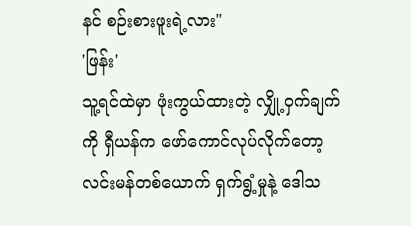နင် စဉ်းစားဖူးရဲ့လား"
'ဖြန်း'
သူ့ရင်ထဲမှာ ဖုံးကွယ်ထားတဲ့ လျှို့ဝှက်ချက်ကို ရှီယန်က ဖော်ကောင်လုပ်လိုက်တော့ လင်းမန်တစ်ယောက် ရှက်ရွံ့မှုနဲ့ ဒေါသ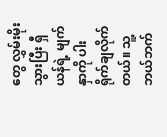တွေ လွှမ်းမိုးသွားပြီး ရှီယန်ရဲ့ မျက်နှာကို ပါးရိုက်ချလိုက်တယ်။ သူ့ဘယ်ဘက်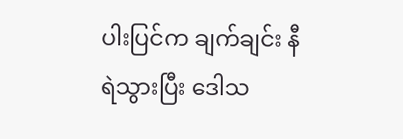ပါးပြင်က ချက်ချင်း နီရဲသွားပြီး ဒေါသ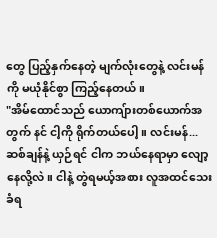တွေ ပြည့်နှက်နေတဲ့ မျက်လုံးတွေနဲ့ လင်းမန်ကို မယုံနိုင်စွာ ကြည့်နေတယ်။
"အိမ်ထောင်သည် ယောကျ်ားတစ်ယောက်အတွက် နင် ငါ့ကို ရိုက်တယ်ပေါ့။ လင်းမန်... ဆစ်ချန်နဲ့ ယှဉ်ရင် ငါက ဘယ်နေရာမှာ လျော့နေလို့လဲ။ ငါနဲ့ တွဲရမယ့်အစား လူအထင်သေးခံရ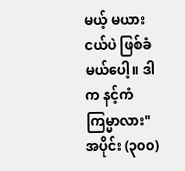မယ့် မယားငယ်ပဲ ဖြစ်ခံမယ်ပေါ့။ ဒါက နင့်ကံကြမ္မာလား"
အပိုင်း (၃၀၀)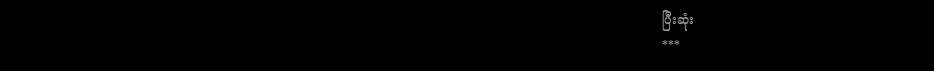ပြီးဆုံး
***